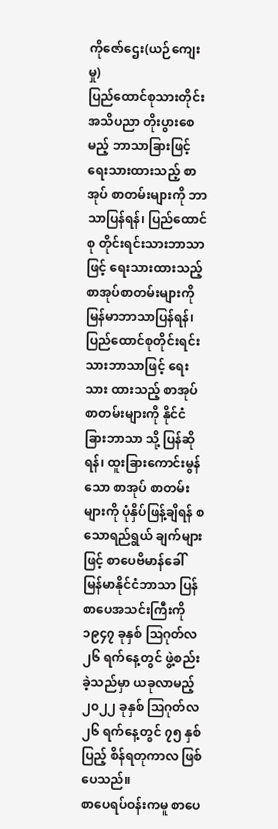ကိုဇော်ဌေး(ယဉ်ကျေးမှု)
ပြည်ထောင်စုသားတိုင်း အသိပညာ တိုးပွားစေ မည့် ဘာသာခြားဖြင့်ရေးသားထားသည့် စာအုပ် စာတမ်းများကို ဘာသာပြန်ရန်၊ ပြည်ထောင်စု တိုင်းရင်းသားဘာသာဖြင့် ရေးသားထားသည့် စာအုပ်စာတမ်းများကို မြန်မာဘာသာပြန်ရန်၊ ပြည်ထောင်စုတိုင်းရင်းသားဘာသာဖြင့် ရေးသား ထားသည့် စာအုပ်စာတမ်းများကို နိုင်ငံခြားဘာသာ သို့ ပြန်ဆိုရန်၊ ထူးခြားကောင်းမွန်သော စာအုပ် စာတမ်းများကို ပုံနှိပ်ဖြန့်ချိရန် စသောရည်ရွယ် ချက်များဖြင့် စာပေဗိမာန်ခေါ် မြန်မာနိုင်ငံဘာသာ ပြန်စာပေအသင်းကြီးကို ၁၉၄၇ ခုနှစ် ဩဂုတ်လ ၂၆ ရက်နေ့တွင် ဖွဲ့စည်းခဲ့သည်မှာ ယခုလာမည့် ၂၀၂၂ ခုနှစ် ဩဂုတ်လ ၂၆ ရက်နေ့တွင် ၇၅ နှစ်ပြည့် စိန်ရတုကာလ ဖြစ်ပေသည်။
စာပေရပ်ဝန်းကမူ စာပေ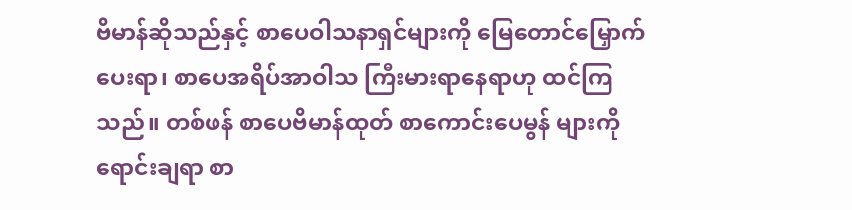ဗိမာန်ဆိုသည်နှင့် စာပေဝါသနာရှင်များကို မြေတောင်မြှောက်ပေးရာ၊ စာပေအရိပ်အာဝါသ ကြီးမားရာနေရာဟု ထင်ကြ သည်။ တစ်ဖန် စာပေဗိမာန်ထုတ် စာကောင်းပေမွန် များကို ရောင်းချရာ စာ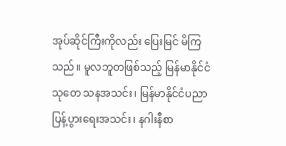အုပ်ဆိုင်ကြီးကိုလည်း ပြေးမြင် မိကြသည်။ မူလဘူတဖြစ်သည့် မြန်မာနိုင်ငံ သုတေ သနအသင်း၊ မြန်မာနိုင်ငံပညာပြန့်ပွားရေးအသင်း၊ နဂါးနီစာ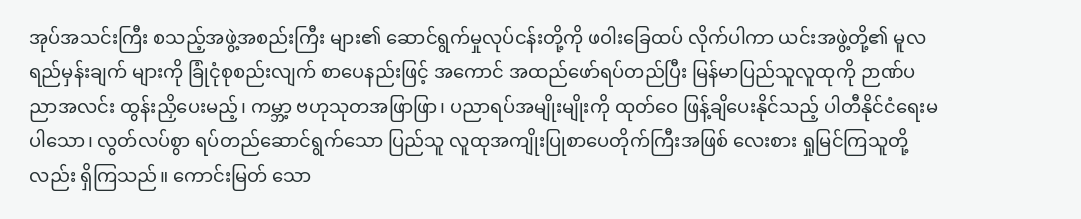အုပ်အသင်းကြီး စသည့်အဖွဲ့အစည်းကြီး များ၏ ဆောင်ရွက်မှုလုပ်ငန်းတို့ကို ဖဝါးခြေထပ် လိုက်ပါကာ ယင်းအဖွဲ့တို့၏ မူလရည်မှန်းချက် များကို ခြုံငုံစုစည်းလျက် စာပေနည်းဖြင့် အကောင် အထည်ဖော်ရပ်တည်ပြီး မြန်မာပြည်သူလူထုကို ဉာဏ်ပညာအလင်း ထွန်းညှိပေးမည့်၊ ကမ္ဘာ့ ဗဟုသုတအဖြာဖြာ၊ ပညာရပ်အမျိုးမျိုးကို ထုတ်ဝေ ဖြန့်ချိပေးနိုင်သည့် ပါတီနိုင်ငံရေးမပါသော၊ လွတ်လပ်စွာ ရပ်တည်ဆောင်ရွက်သော ပြည်သူ လူထုအကျိုးပြုစာပေတိုက်ကြီးအဖြစ် လေးစား ရှုမြင်ကြသူတို့လည်း ရှိကြသည်။ ကောင်းမြတ် သော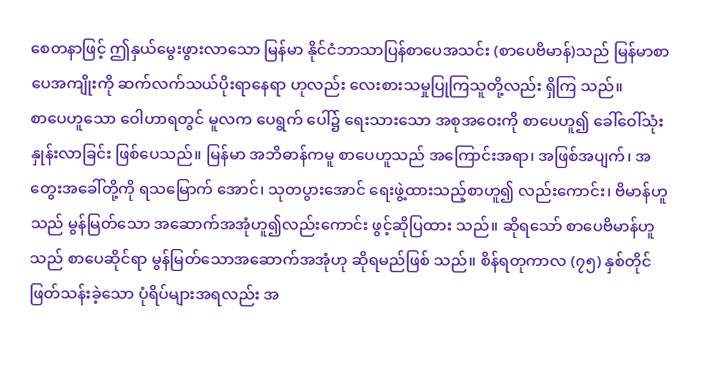စေတနာဖြင့် ဤနှယ်မွေးဖွားလာသော မြန်မာ နိုင်ငံဘာသာပြန်စာပေအသင်း (စာပေဗိမာန်)သည် မြန်မာစာပေအကျိုးကို ဆက်လက်သယ်ပိုးရာနေရာ ဟုလည်း လေးစားသမှုပြုကြသူတို့လည်း ရှိကြ သည်။
စာပေဟူသော ဝေါဟာရတွင် မူလက ပေရွက် ပေါ်၌ ရေးသားသော အစုအဝေးကို စာပေဟူ၍ ခေါ်ဝေါ်သုံးနှုန်းလာခြင်း ဖြစ်ပေသည်။ မြန်မာ အဘိဓာန်ကမူ စာပေဟူသည် အကြောင်းအရာ၊ အဖြစ်အပျက်၊ အတွေးအခေါ်တို့ကို ရသမြောက် အောင်၊ သုတပွားအောင် ရေးဖွဲ့ထားသည့်စာဟူ၍ လည်းကောင်း၊ ဗိမာန်ဟူသည် မွန်မြတ်သော အဆောက်အအုံဟူ၍လည်းကောင်း ဖွင့်ဆိုပြထား သည်။ ဆိုရသော် စာပေဗိမာန်ဟူသည် စာပေဆိုင်ရာ မွန်မြတ်သောအဆောက်အအုံဟု ဆိုရမည်ဖြစ် သည်။ စိန်ရတုကာလ (၇၅) နှစ်တိုင် ဖြတ်သန်းခဲ့သော ပုံရိပ်များအရလည်း အ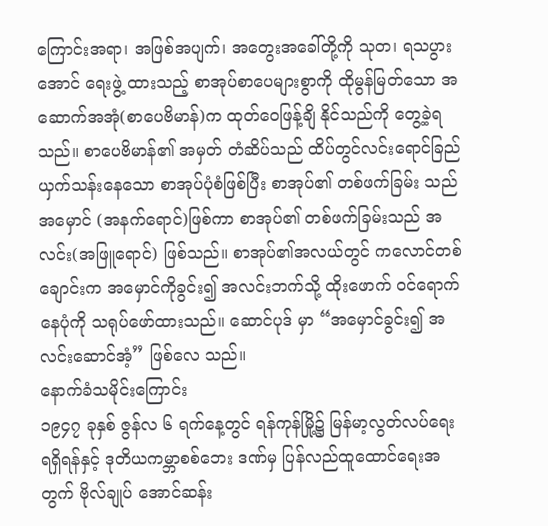ကြောင်းအရာ၊ အဖြစ်အပျက်၊ အတွေးအခေါ်တို့ကို သုတ၊ ရသပွားအောင် ရေးဖွဲ့ ထားသည့် စာအုပ်စာပေများစွာကို ထိုမွန်မြတ်သော အဆောက်အအုံ(စာပေဗိမာန်)က ထုတ်ဝေဖြန့်ချိ နိုင်သည်ကို တွေ့ခဲ့ရသည်။ စာပေဗိမာန်၏ အမှတ် တံဆိပ်သည် ထိပ်တွင်လင်းရောင်ခြည်ယှက်သန်းနေသော စာအုပ်ပုံစံဖြစ်ပြီး စာအုပ်၏ တစ်ဖက်ခြမ်း သည် အမှောင် (အနက်ရောင်)ဖြစ်ကာ စာအုပ်၏ တစ်ဖက်ခြမ်းသည် အလင်း(အဖြူရောင်) ဖြစ်သည်။ စာအုပ်၏အလယ်တွင် ကလောင်တစ်ချောင်းက အမှောင်ကိုခွင်း၍ အလင်းဘက်သို့ ထိုးဖောက် ဝင်ရောက်နေပုံကို သရုပ်ဖော်ထားသည်။ ဆောင်ပုဒ် မှာ “အမှောင်ခွင်း၍ အလင်းဆောင်အံ့” ဖြစ်လေ သည်။
နောက်ခံသမိုင်းကြောင်း
၁၉၄၇ ခုနှစ် ဇွန်လ ၆ ရက်နေ့တွင် ရန်ကုန်မြို့၌ မြန်မာ့လွတ်လပ်ရေးရရှိရန်နှင့် ဒုတိယကမ္ဘာစစ်ဘေး ဒဏ်မှ ပြန်လည်ထူထောင်ရေးအတွက် ဗိုလ်ချုပ် အောင်ဆန်း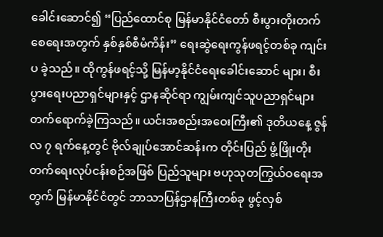ခေါင်းဆောင်၍ “ပြည်ထောင်စု မြန်မာနိုင်ငံတော် စီးပွားတိုးတက်စေရေးအတွက် နှစ်နှစ်စီမံကိန်း” ရေးဆွဲရေးကွန်ဖရင့်တစ်ခု ကျင်းပ ခဲ့သည်။ ထိုကွန်ဖရင့်သို့ မြန်မာ့နိုင်ငံရေးခေါင်းဆောင် များ၊ စီးပွားရေးပညာရှင်များနှင့် ဌာနဆိုင်ရာ ကျွမ်းကျင်သူပညာရှင်များ တက်ရောက်ခဲ့ကြသည်။ ယင်းအစည်းအဝေးကြီး၏ ဒုတိယနေ့ ဇွန်လ ၇ ရက်နေ့တွင် ဗိုလ်ချုပ်အောင်ဆန်းက တိုင်းပြည် ဖွံ့ဖြိုးတိုးတက်ရေးလုပ်ငန်းစဉ်အဖြစ် ပြည်သူများ ဗဟုသုတကြွယ်ဝရေးအတွက် မြန်မာနိုင်ငံတွင် ဘာသာပြန်ဌာနကြီးတစ်ခု ဖွင့်လှစ်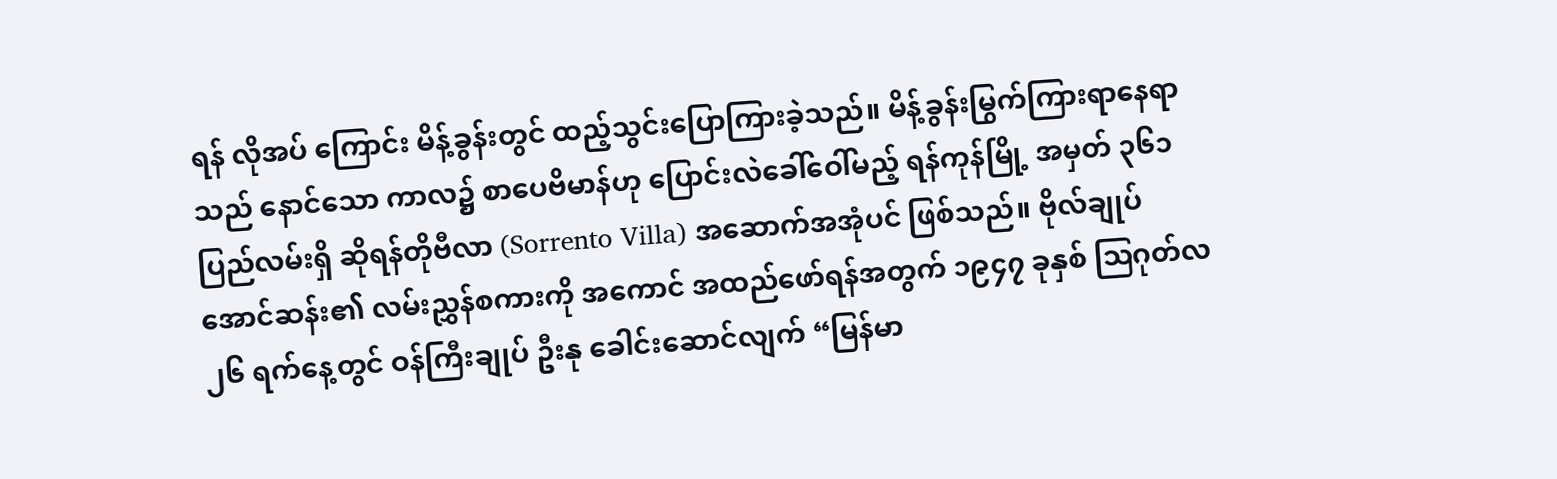ရန် လိုအပ် ကြောင်း မိန့်ခွန်းတွင် ထည့်သွင်းပြောကြားခဲ့သည်။ မိန့်ခွန်းမြွက်ကြားရာနေရာသည် နောင်သော ကာလ၌ စာပေဗိမာန်ဟု ပြောင်းလဲခေါ်ဝေါ်မည့် ရန်ကုန်မြို့ အမှတ် ၃၆၁ ပြည်လမ်းရှိ ဆိုရန်တိုဗီလာ (Sorrento Villa) အဆောက်အအုံပင် ဖြစ်သည်။ ဗိုလ်ချုပ်အောင်ဆန်း၏ လမ်းညွှန်စကားကို အကောင် အထည်ဖော်ရန်အတွက် ၁၉၄၇ ခုနှစ် ဩဂုတ်လ ၂၆ ရက်နေ့တွင် ဝန်ကြီးချုပ် ဦးနု ခေါင်းဆောင်လျက် “မြန်မာ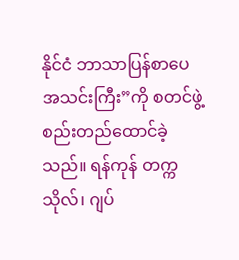နိုင်ငံ ဘာသာပြန်စာပေအသင်းကြီး”ကို စတင်ဖွဲ့စည်းတည်ထောင်ခဲ့သည်။ ရန်ကုန် တက္ကသိုလ်၊ ဂျပ်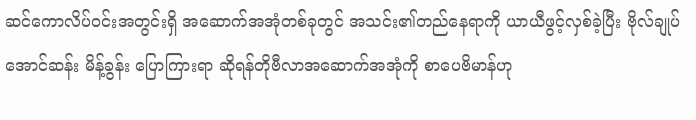ဆင်ကောလိပ်ဝင်းအတွင်းရှိ အဆောက်အအုံတစ်ခုတွင် အသင်း၏တည်နေရာကို ယာယီဖွင့်လှစ်ခဲ့ပြီး ဗိုလ်ချုပ်အောင်ဆန်း မိန့်ခွန်း ပြောကြားရာ ဆိုရန်တိုဗီလာအဆောက်အအုံကို စာပေဗိမာန်ဟု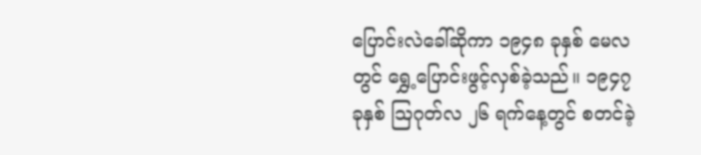ပြောင်းလဲခေါ်ဆိုကာ ၁၉၄၈ ခုနှစ် မေလတွင် ရွှေ့ပြောင်းဖွင့်လှစ်ခဲ့သည်။ ၁၉၄၇ ခုနှစ် ဩဂုတ်လ ၂၆ ရက်နေ့တွင် စတင်ခဲ့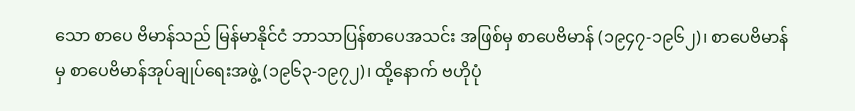သော စာပေ ဗိမာန်သည် မြန်မာနိုင်ငံ ဘာသာပြန်စာပေအသင်း အဖြစ်မှ စာပေဗိမာန် (၁၉၄၇-၁၉၆၂)၊ စာပေဗိမာန် မှ စာပေဗိမာန်အုပ်ချုပ်ရေးအဖွဲ့ (၁၉၆၃-၁၉၇၂)၊ ထို့နောက် ဗဟိုပုံ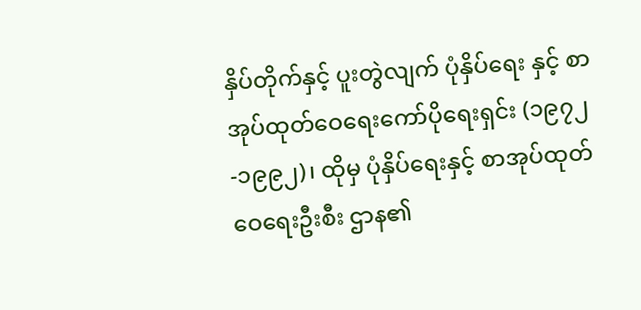နှိပ်တိုက်နှင့် ပူးတွဲလျက် ပုံနှိပ်ရေး နှင့် စာအုပ်ထုတ်ဝေရေးကော်ပိုရေးရှင်း (၁၉၇၂-၁၉၉၂)၊ ထိုမှ ပုံနှိပ်ရေးနှင့် စာအုပ်ထုတ်ဝေရေးဦးစီး ဌာန၏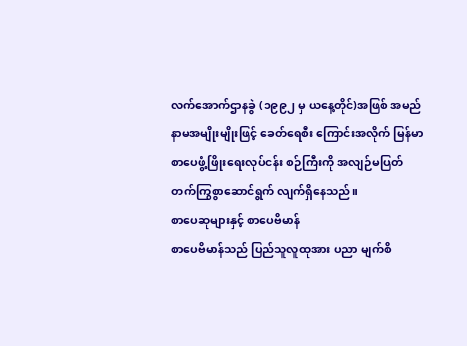လက်အောက်ဌာနခွဲ (၁၉၉၂ မှ ယနေ့တိုင်)အဖြစ် အမည်နာမအမျိုးမျိုးဖြင့် ခေတ်ရေစီး ကြောင်းအလိုက် မြန်မာစာပေဖွံ့ဖြိုးရေးလုပ်ငန်း စဉ်ကြီးကို အလျဉ်မပြတ် တက်ကြွစွာဆောင်ရွက် လျက်ရှိနေသည်။
စာပေဆုများနှင့် စာပေဗိမာန်
စာပေဗိမာန်သည် ပြည်သူလူထုအား ပညာ မျက်စိ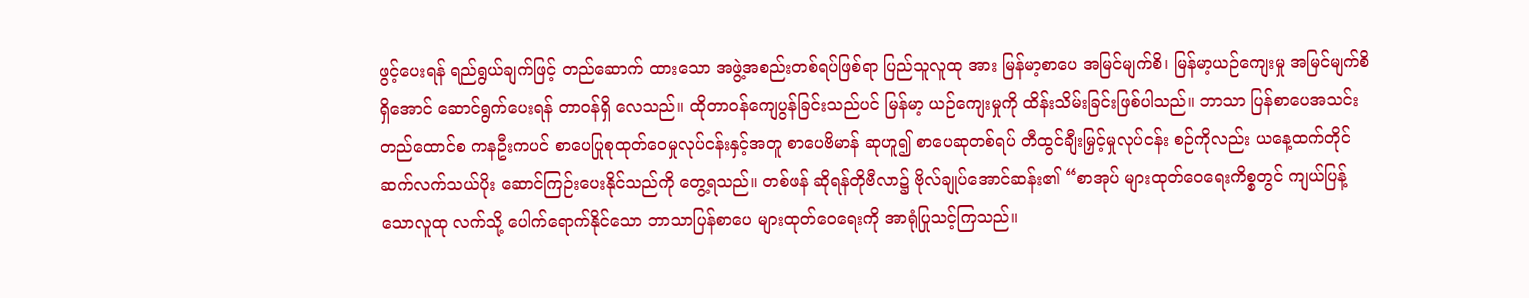ဖွင့်ပေးရန် ရည်ရွယ်ချက်ဖြင့် တည်ဆောက် ထားသော အဖွဲ့အစည်းတစ်ရပ်ဖြစ်ရာ ပြည်သူလူထု အား မြန်မာ့စာပေ အမြင်မျက်စိ၊ မြန်မာ့ယဉ်ကျေးမှု အမြင်မျက်စိရှိအောင် ဆောင်ရွက်ပေးရန် တာဝန်ရှိ လေသည်။ ထိုတာဝန်ကျေပွန်ခြင်းသည်ပင် မြန်မာ့ ယဉ်ကျေးမှုကို ထိန်းသိမ်းခြင်းဖြစ်ပါသည်။ ဘာသာ ပြန်စာပေအသင်းတည်ထောင်စ ကနဦးကပင် စာပေပြုစုထုတ်ဝေမှုလုပ်ငန်းနှင့်အတူ စာပေဗိမာန် ဆုဟူ၍ စာပေဆုတစ်ရပ် တီထွင်ချီးမြှင့်မှုလုပ်ငန်း စဉ်ကိုလည်း ယနေ့ထက်တိုင် ဆက်လက်သယ်ပိုး ဆောင်ကြဉ်းပေးနိုင်သည်ကို တွေ့ရသည်။ တစ်ဖန် ဆိုရန်တိုဗီလာ၌ ဗိုလ်ချုပ်အောင်ဆန်း၏ “စာအုပ် များထုတ်ဝေရေးကိစ္စတွင် ကျယ်ပြန့်သောလူထု လက်သို့ ပေါက်ရောက်နိုင်သော ဘာသာပြန်စာပေ များထုတ်ဝေရေးကို အာရုံပြုသင့်ကြသည်။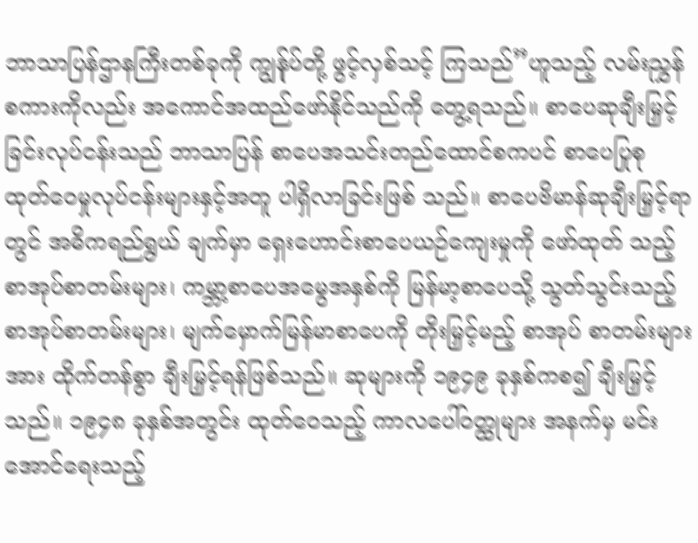ဘာသာပြန်ဌာနကြီးတစ်ခုကို ကျွန်ုပ်တို့ ဖွင့်လှစ်သင့် ကြသည်”ဟူသည့် လမ်းညွှန်စကားကိုလည်း အကောင်အထည်ဖော်နိုင်သည်ကို တွေ့ရသည်။ စာပေဆုချီးမြှင့်ခြင်းလုပ်ငန်းသည် ဘာသာပြန် စာပေအသင်းတည်ထောင်စကပင် စာပေပြုစု ထုတ်ဝေမှုလုပ်ငန်းများနှင့်အတူ ပါရှိလာခြင်းဖြစ် သည်။ စာပေဗိမာန်ဆုချီးမြှင့်ရာတွင် အဓိကရည်ရွယ် ချက်မှာ ရှေးဟောင်းစာပေယဉ်ကျေးမှုကို ဖော်ထုတ် သည့်စာအုပ်စာတမ်းများ၊ ကမ္ဘာ့စာပေအမွေအနှစ်ကို မြန်မာ့စာပေသို့ သွတ်သွင်းသည့် စာအုပ်စာတမ်းများ၊ မျက်မှောက်မြန်မာစာပေကို တိုးမြှင့်မည့် စာအုပ် စာတမ်းများအား ထိုက်တန်စွာ ချီးမြှင့်ရန်ဖြစ်သည်။ ဆုများကို ၁၉၄၉ ခုနှစ်ကစ၍ ချီးမြှင့်သည်။ ၁၉၄၈ ခုနှစ်အတွင်း ထုတ်ဝေသည့် ကာလပေါ်ဝတ္ထုများ အနက်မှ မင်းအောင်ရေးသည့်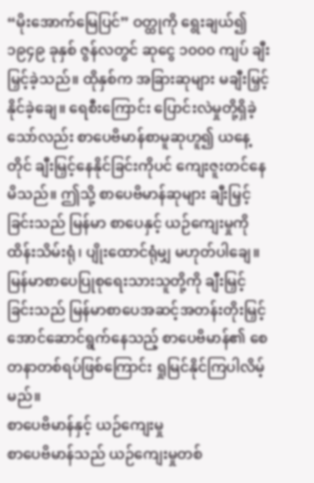“မိုးအောက်မြေပြင်” ဝတ္ထုကို ရွေးချယ်၍ ၁၉၄၉ ခုနှစ် ဇွန်လတွင် ဆုငွေ ၁၀၀၀ ကျပ် ချီးမြှင့်ခဲ့သည်။ ထိုနှစ်က အခြားဆုများ မချီးမြှင့်နိုင်ခဲ့ချေ။ ရေစီးကြောင်း ပြောင်းလဲမှုတို့ရှိခဲ့ သော်လည်း စာပေဗိမာန်စာမူဆုဟူ၍ ယနေ့တိုင် ချီးမြှင့်နေနိုင်ခြင်းကိုပင် ကျေးဇူးတင်နေမိသည်။ ဤသို့ စာပေဗိမာန်ဆုများ ချီးမြှင့်ခြင်းသည် မြန်မာ စာပေနှင့် ယဉ်ကျေးမှုကို ထိန်းသိမ်းရုံ၊ ပျိုးထောင်ရုံမျှ မဟုတ်ပါချေ။ မြန်မာစာပေပြုစုရေးသားသူတို့ကို ချီးမြှင့်ခြင်းသည် မြန်မာစာပေအဆင့်အတန်းတိုးမြှင့် အောင်ဆောင်ရွက်နေသည့် စာပေဗိမာန်၏ စေတနာတစ်ရပ်ဖြစ်ကြောင်း ရှုမြင်နိုင်ကြပါလိမ့် မည်။
စာပေဗိမာန်နှင့် ယဉ်ကျေးမှု
စာပေဗိမာန်သည် ယဉ်ကျေးမှုတစ်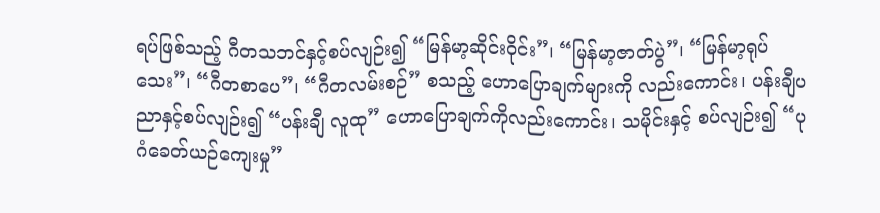ရပ်ဖြစ်သည့် ဂီတသဘင်နှင့်စပ်လျဉ်း၍ “မြန်မာ့ဆိုင်းဝိုင်း”၊ “မြန်မာ့ဇာတ်ပွဲ”၊ “မြန်မာ့ရုပ်သေး”၊ “ဂီတစာပေ”၊ “ဂီတလမ်းစဉ်” စသည့် ဟောပြောချက်များကို လည်းကောင်း၊ ပန်းချီပညာနှင့်စပ်လျဉ်း၍ “ပန်းချီ လူထု” ဟောပြောချက်ကိုလည်းကောင်း၊ သမိုင်းနှင့် စပ်လျဉ်း၍ “ပုဂံခေတ်ယဉ်ကျေးမှု”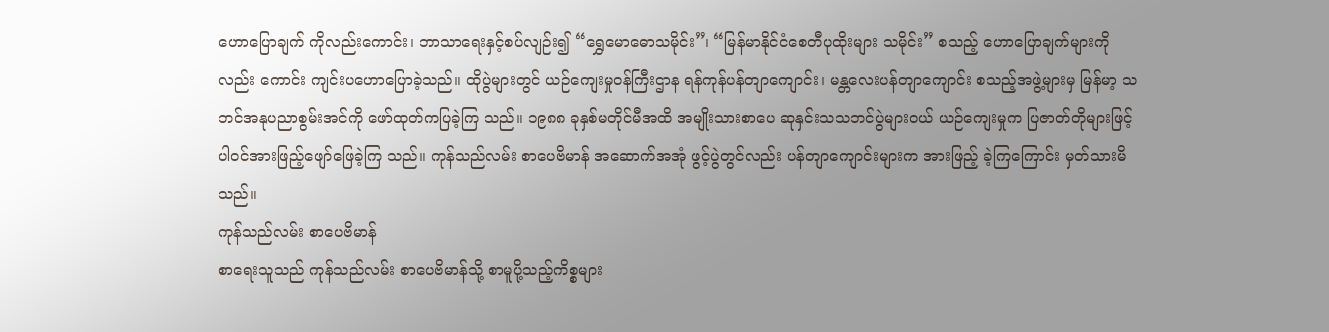ဟောပြောချက် ကိုလည်းကောင်း၊ ဘာသာရေးနှင့်စပ်လျဉ်း၍ “ရွှေမောဓောသမိုင်း”၊ “မြန်မာနိုင်ငံစေတီပုထိုးများ သမိုင်း” စသည့် ဟောပြောချက်များကိုလည်း ကောင်း ကျင်းပဟောပြောခဲ့သည်။ ထိုပွဲများတွင် ယဉ်ကျေးမှုဝန်ကြီးဌာန ရန်ကုန်ပန်တျာကျောင်း၊ မန္တလေးပန်တျာကျောင်း စသည့်အဖွဲ့များမှ မြန်မာ့ သဘင်အနုပညာစွမ်းအင်ကို ဖော်ထုတ်ကပြခဲ့ကြ သည်။ ၁၉၈၈ ခုနှစ်မတိုင်မီအထိ အမျိုးသားစာပေ ဆုနှင်းသသဘင်ပွဲများဝယ် ယဉ်ကျေးမှုက ပြဇာတ်တိုများဖြင့် ပါဝင်အားဖြည့်ဖျော်ဖြေခဲ့ကြ သည်။ ကုန်သည်လမ်း စာပေဗိမာန် အဆောက်အအုံ ဖွင့်ပွဲတွင်လည်း ပန်တျာကျောင်းများက အားဖြည့် ခဲ့ကြကြောင်း မှတ်သားမိသည်။
ကုန်သည်လမ်း စာပေဗိမာန်
စာရေးသူသည် ကုန်သည်လမ်း စာပေဗိမာန်သို့ စာမူပို့သည့်ကိစ္စများ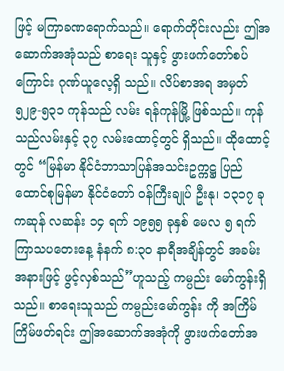ဖြင့် မကြာခဏရောက်သည်။ ရောက်တိုင်းလည်း ဤအဆောက်အအုံသည် စာရေး သူနှင့် ဖွားဖက်တော်စပ်ကြောင်း ဂုဏ်ယူလေ့ရှိ သည်။ လိပ်စာအရ အမှတ် ၅၂၉-၅၃၁ ကုန်သည် လမ်း ရန်ကုန်မြို့ ဖြစ်သည်။ ကုန်သည်လမ်းနှင့် ၃၇ လမ်းထောင့်တွင် ရှိသည်။ ထိုထောင့်တွင် “မြန်မာ နိုင်ငံဘာသာပြန်အသင်းဥက္ကဋ္ဌ ပြည်ထောင်စုမြန်မာ နိုင်ငံတော် ဝန်ကြီးချုပ် ဦးနု၊ ၁၃၁၇ ခု ကဆုန် လဆန်း ၁၄ ရက် ၁၉၅၅ ခုနှစ် မေလ ၅ ရက် ကြာသပတေးနေ့ နံနက် ၈:၃၀ နာရီအချိန်တွင် အခမ်းအနားဖြင့် ဖွင့်လှစ်သည်”ဟူသည့် ကမ္ပည်း မော်ကွန်းရှိသည်။ စာရေးသူသည် ကမ္ပည်းမော်ကွန်း ကို အကြိမ်ကြိမ်ဖတ်ရင်း ဤအဆောက်အအုံကို ဖွားဖက်တော်အ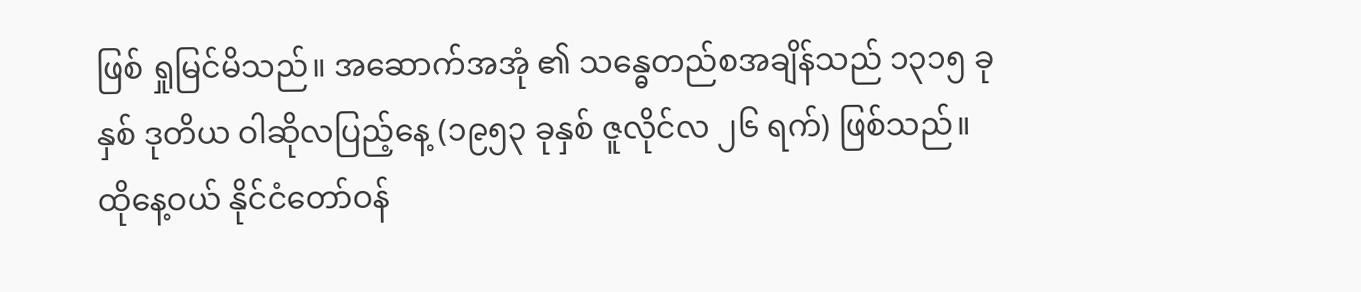ဖြစ် ရှုမြင်မိသည်။ အဆောက်အအုံ ၏ သန္ဓေတည်စအချိန်သည် ၁၃၁၅ ခုနှစ် ဒုတိယ ဝါဆိုလပြည့်နေ့ (၁၉၅၃ ခုနှစ် ဇူလိုင်လ ၂၆ ရက်) ဖြစ်သည်။ ထိုနေ့ဝယ် နိုင်ငံတော်ဝန်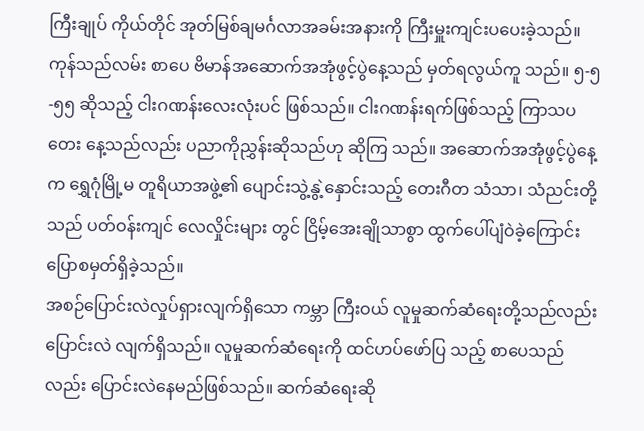ကြီးချုပ် ကိုယ်တိုင် အုတ်မြစ်ချမင်္ဂလာအခမ်းအနားကို ကြီးမှူးကျင်းပပေးခဲ့သည်။ ကုန်သည်လမ်း စာပေ ဗိမာန်အဆောက်အအုံဖွင့်ပွဲနေ့သည် မှတ်ရလွယ်ကူ သည်။ ၅-၅-၅၅ ဆိုသည့် ငါးဂဏန်းလေးလုံးပင် ဖြစ်သည်။ ငါးဂဏန်းရက်ဖြစ်သည့် ကြာသပတေး နေ့သည်လည်း ပညာကိုညွှန်းဆိုသည်ဟု ဆိုကြ သည်။ အဆောက်အအုံဖွင့်ပွဲနေ့က ရွှေဂုံမြို့မ တူရိယာအဖွဲ့၏ ပျောင်းသွဲ့နွဲ့နှောင်းသည့် တေးဂီတ သံသာ၊ သံညင်းတို့သည် ပတ်ဝန်းကျင် လေလှိုင်းများ တွင် ငြိမ့်အေးချိုသာစွာ ထွက်ပေါ်ပျံဝဲခဲ့ကြောင်း ပြောစမှတ်ရှိခဲ့သည်။
အစဉ်ပြောင်းလဲလှုပ်ရှားလျက်ရှိသော ကမ္ဘာ ကြီးဝယ် လူမှုဆက်ဆံရေးတို့သည်လည်း ပြောင်းလဲ လျက်ရှိသည်။ လူမှုဆက်ဆံရေးကို ထင်ဟပ်ဖော်ပြ သည့် စာပေသည်လည်း ပြောင်းလဲနေမည်ဖြစ်သည်။ ဆက်ဆံရေးဆို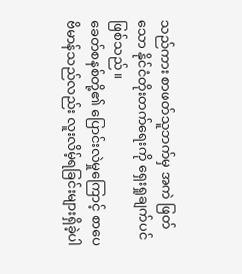သည်ကား စာဖတ်သူဘက်မှ အကဲ ဖြတ်သော နိုင်ငံတိုးတက်ရေးကို ရှေးရှုချက်ပင် ဖြစ်သည်။
ခေတ်စနစ်တို့၏ ပြောင်းလဲမှုကြောင့် စာပေ ဗိမာန်သည်လည်း လူးလိမ့်ရခြင်းများရှိခဲ့ပါ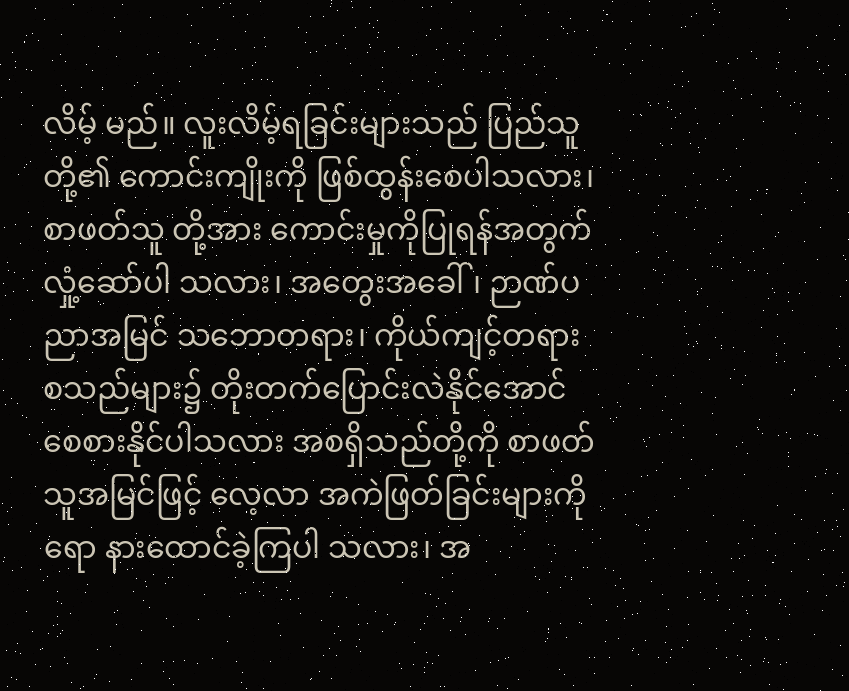လိမ့် မည်။ လူးလိမ့်ရခြင်းများသည် ပြည်သူတို့၏ ကောင်းကျိုးကို ဖြစ်ထွန်းစေပါသလား၊ စာဖတ်သူ တို့အား ကောင်းမှုကိုပြုရန်အတွက် လှုံ့ဆော်ပါ သလား၊ အတွေးအခေါ်၊ ဉာဏ်ပညာအမြင် သဘောတရား၊ ကိုယ်ကျင့်တရား စသည်များ၌ တိုးတက်ပြောင်းလဲနိုင်အောင် စေစားနိုင်ပါသလား အစရှိသည်တို့ကို စာဖတ်သူအမြင်ဖြင့် လေ့လာ အကဲဖြတ်ခြင်းများကိုရော နားထောင်ခဲ့ကြပါ သလား၊ အ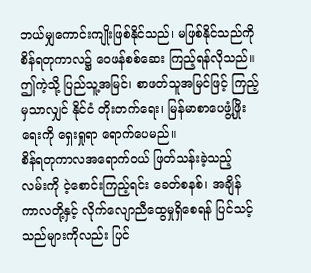ဘယ်မျှကောင်းကျိုးဖြစ်နိုင်သည်၊ မဖြစ်နိုင်သည်ကို စိန်ရတုကာလ၌ ဝေဖန်စစ်ဆေး ကြည့်ရန်လိုသည်။ ဤကဲ့သို့ ပြည်သူ့အမြင်၊ စာဖတ်သူအမြင်ဖြင့် ကြည့်မှသာလျှင် နိုင်ငံ တိုးတက်ရေး၊ မြန်မာစာပေဖွံ့ဖြိုးရေးကို ရှေးရှုရာ ရောက်ပေမည်။
စိန်ရတုကာလအရောက်ဝယ် ဖြတ်သန်းခဲ့သည့် လမ်းကို ငဲ့စောင်းကြည့်ရင်း ခေတ်စနစ်၊ အချိန် ကာလတို့နှင့် လိုက်လျောညီထွေမှုရှိစေရန် ပြင်သင့် သည်များကိုလည်း ပြင်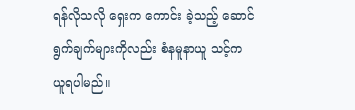ရန်လိုသလို ရှေးက ကောင်း ခဲ့သည့် ဆောင်ရွက်ချက်များကိုလည်း စံနမူနာယူ သင့်က ယူရပါမည်။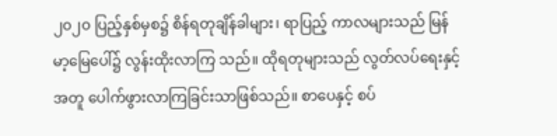၂၀၂၀ ပြည့်နှစ်မှစ၌ စိန်ရတုချိန်ခါများ၊ ရာပြည့် ကာလများသည် မြန်မာ့မြေပေါ်၌ လွန်းထိုးလာကြ သည်။ ထိုရတုများသည် လွတ်လပ်ရေးနှင့်အတူ ပေါက်ဖွားလာကြခြင်းသာဖြစ်သည်။ စာပေနှင့် စပ်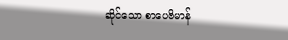ဆိုင်သော စာပေဗိမာန်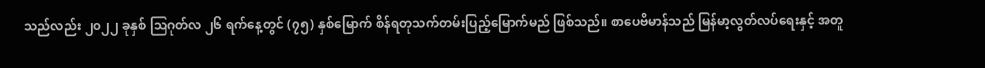သည်လည်း ၂၀၂၂ ခုနှစ် ဩဂုတ်လ ၂၆ ရက်နေ့တွင် (၇၅) နှစ်မြောက် စိန်ရတုသက်တမ်းပြည့်မြောက်မည် ဖြစ်သည်။ စာပေဗိမာန်သည် မြန်မာ့လွတ်လပ်ရေးနှင့် အတူ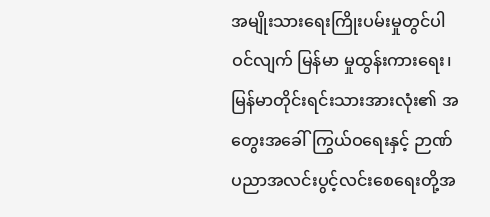အမျိုးသားရေးကြိုးပမ်းမှုတွင်ပါဝင်လျက် မြန်မာ မှုထွန်းကားရေး၊ မြန်မာတိုင်းရင်းသားအားလုံး၏ အတွေးအခေါ်ကြွယ်ဝရေးနှင့် ဉာဏ်ပညာအလင်းပွင့်လင်းစေရေးတို့အ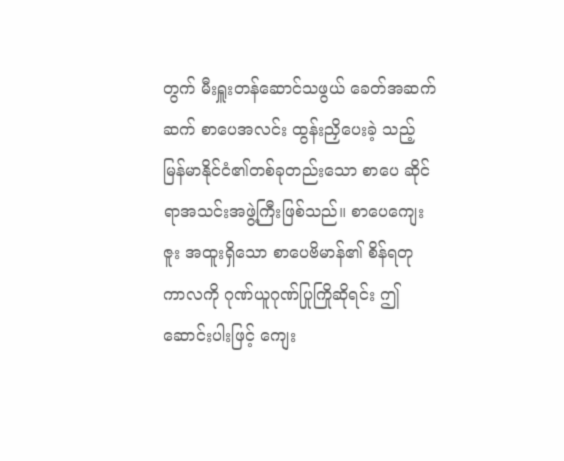တွက် မီးရှူးတန်ဆောင်သဖွယ် ခေတ်အဆက်ဆက် စာပေအလင်း ထွန်းညှိပေးခဲ့ သည့် မြန်မာနိုင်ငံ၏တစ်ခုတည်းသော စာပေ ဆိုင်ရာအသင်းအဖွဲ့ကြီးဖြစ်သည်။ စာပေကျေးဇူး အထူးရှိသော စာပေဗိမာန်၏ စိန်ရတုကာလကို ဂုဏ်ယူဂုဏ်ပြုကြိုဆိုရင်း ဤဆောင်းပါးဖြင့် ကျေး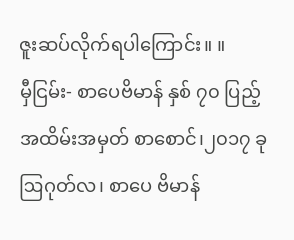ဇူးဆပ်လိုက်ရပါကြောင်း။ ။
မှီငြမ်း- စာပေဗိမာန် နှစ် ၇၀ ပြည့်အထိမ်းအမှတ် စာစောင်၊၂၀၁၇ ခု ဩဂုတ်လ၊ စာပေ ဗိမာန်